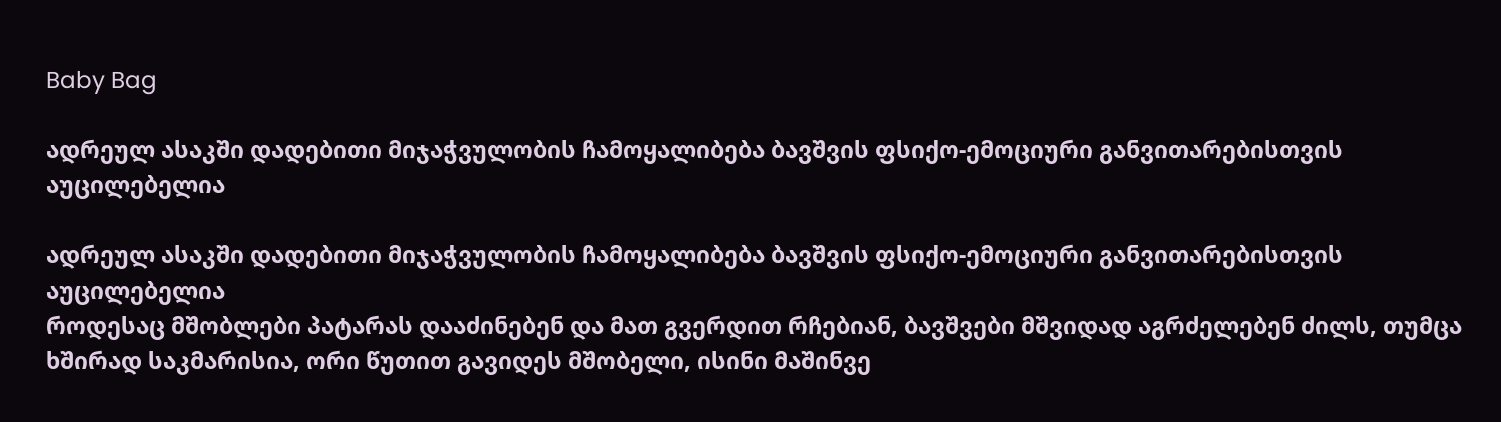Baby Bag

ადრეულ ასაკში დადებითი მიჯაჭვულობის ჩამოყალიბება ბავშვის ფსიქო-ემოციური განვითარებისთვის აუცილებელია

ადრეულ ასაკში დადებითი მიჯაჭვულობის ჩამოყალიბება ბავშვის ფსიქო-ემოციური განვითარებისთვის აუცილებელია
როდესაც მშობლები პატარას დააძინებენ და მათ გვერდით რჩებიან, ბავშვები მშვიდად აგრძელებენ ძილს, თუმცა ხშირად საკმარისია, ორი წუთით გავიდეს მშობელი, ისინი მაშინვე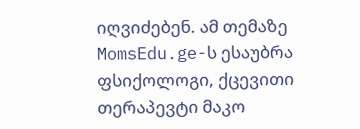იღვიძებენ. ამ თემაზე MomsEdu.ge-ს ესაუბრა ფსიქოლოგი, ქცევითი თერაპევტი მაკო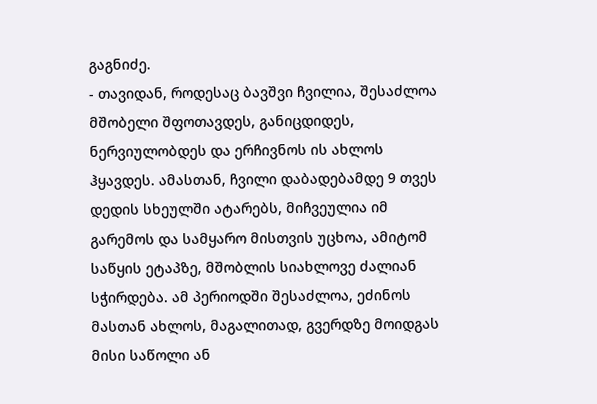გაგნიძე.
- თავიდან, როდესაც ბავშვი ჩვილია, შესაძლოა მშობელი შფოთავდეს, განიცდიდეს, ნერვიულობდეს და ერჩივნოს ის ახლოს ჰყავდეს. ამასთან, ჩვილი დაბადებამდე 9 თვეს დედის სხეულში ატარებს, მიჩვეულია იმ გარემოს და სამყარო მისთვის უცხოა, ამიტომ საწყის ეტაპზე, მშობლის სიახლოვე ძალიან სჭირდება. ამ პერიოდში შესაძლოა, ეძინოს მასთან ახლოს, მაგალითად, გვერდზე მოიდგას მისი საწოლი ან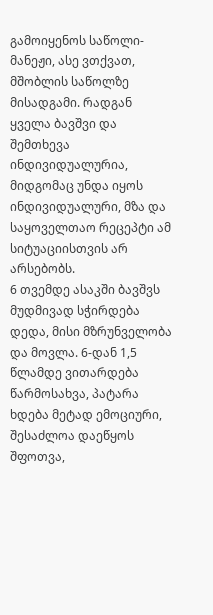გამოიყენოს საწოლი-მანეჟი, ასე ვთქვათ, მშობლის საწოლზე მისადგამი. რადგან ყველა ბავშვი და შემთხევა ინდივიდუალურია, მიდგომაც უნდა იყოს ინდივიდუალური, მზა და საყოველთაო რეცეპტი ამ სიტუაციისთვის არ არსებობს.
6 თვემდე ასაკში ბავშვს მუდმივად სჭირდება დედა, მისი მზრუნველობა და მოვლა. 6-დან 1,5 წლამდე ვითარდება წარმოსახვა, პატარა ხდება მეტად ემოციური, შესაძლოა დაეწყოს შფოთვა,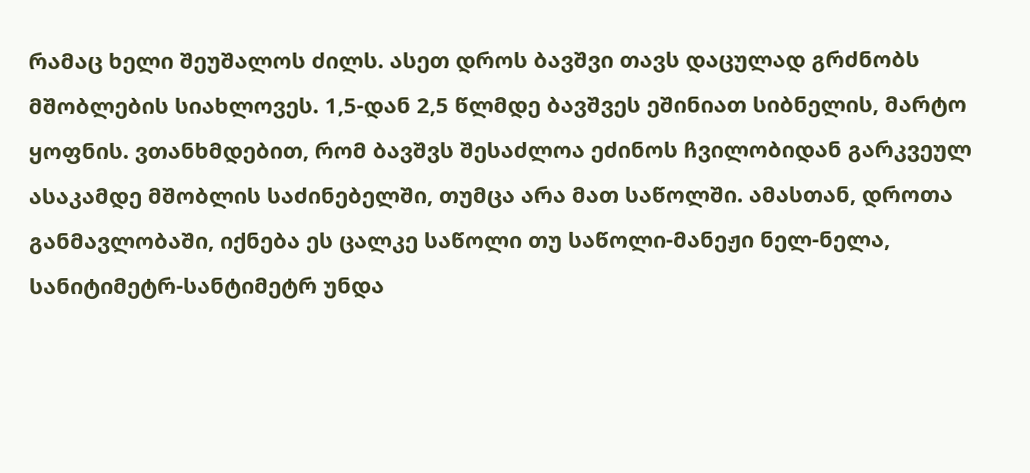რამაც ხელი შეუშალოს ძილს. ასეთ დროს ბავშვი თავს დაცულად გრძნობს მშობლების სიახლოვეს. 1,5-დან 2,5 წლმდე ბავშვეს ეშინიათ სიბნელის, მარტო ყოფნის. ვთანხმდებით, რომ ბავშვს შესაძლოა ეძინოს ჩვილობიდან გარკვეულ ასაკამდე მშობლის საძინებელში, თუმცა არა მათ საწოლში. ამასთან, დროთა განმავლობაში, იქნება ეს ცალკე საწოლი თუ საწოლი-მანეჟი ნელ-ნელა, სანიტიმეტრ-სანტიმეტრ უნდა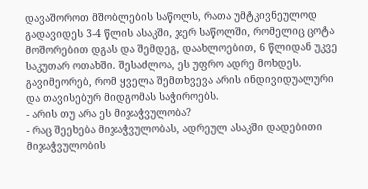დავაშოროთ მშობლების საწოლს, რათა უმტკივნეულოდ გადავიდეს 3-4 წლის ასაკში, ჯერ საწოლში, რომელიც ცოტა მოშორებით დგას და შემდეგ, დაახლოებით, 6 წლიდან უკვე საკუთარ ოთახში. შესაძლოა, ეს უფრო ადრე მოხდეს. გავიმეორებ, რომ ყველა შემთხვევა არის ინდივიდუალური და თავისებურ მიდგომას საჭიროებს.
- არის თუ არა ეს მიჯაჭვულობა?
- რაც შეეხება მიჯაჭვულობას, ადრეულ ასაკში დადებითი მიჯაჭვულობის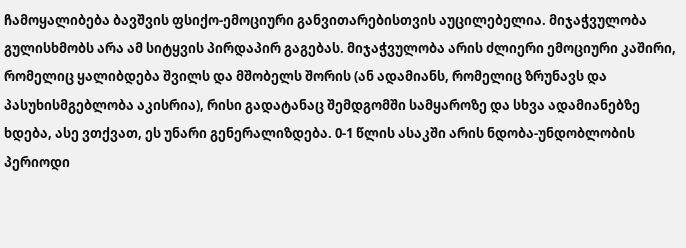ჩამოყალიბება ბავშვის ფსიქო-ემოციური განვითარებისთვის აუცილებელია. მიჯაჭვულობა გულისხმობს არა ამ სიტყვის პირდაპირ გაგებას. მიჯაჭვულობა არის ძლიერი ემოციური კაშირი, რომელიც ყალიბდება შვილს და მშობელს შორის (ან ადამიანს, რომელიც ზრუნავს და პასუხისმგებლობა აკისრია), რისი გადატანაც შემდგომში სამყაროზე და სხვა ადამიანებზე ხდება, ასე ვთქვათ, ეს უნარი გენერალიზდება. 0-1 წლის ასაკში არის ნდობა-უნდობლობის პერიოდი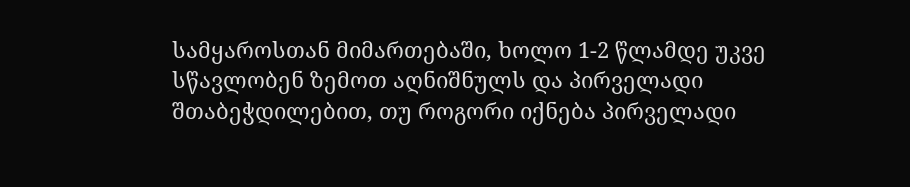სამყაროსთან მიმართებაში, ხოლო 1-2 წლამდე უკვე სწავლობენ ზემოთ აღნიშნულს და პირველადი შთაბეჭდილებით, თუ როგორი იქნება პირველადი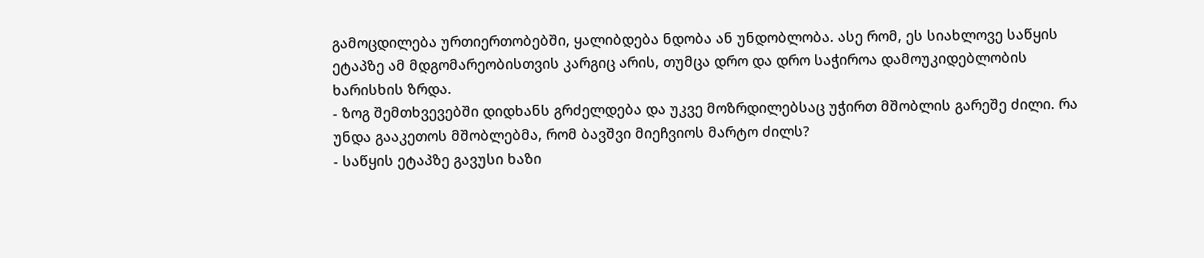გამოცდილება ურთიერთობებში, ყალიბდება ნდობა ან უნდობლობა. ასე რომ, ეს სიახლოვე საწყის ეტაპზე ამ მდგომარეობისთვის კარგიც არის, თუმცა დრო და დრო საჭიროა დამოუკიდებლობის ხარისხის ზრდა.
- ზოგ შემთხვევებში დიდხანს გრძელდება და უკვე მოზრდილებსაც უჭირთ მშობლის გარეშე ძილი. რა უნდა გააკეთოს მშობლებმა, რომ ბავშვი მიეჩვიოს მარტო ძილს?
- საწყის ეტაპზე გავუსი ხაზი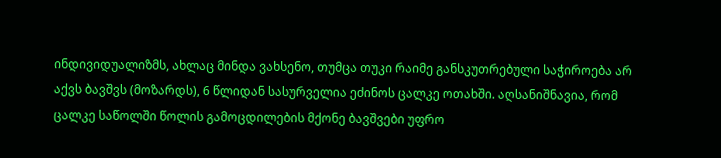ინდივიდუალიზმს, ახლაც მინდა ვახსენო, თუმცა თუკი რაიმე განსკუთრებული საჭიროება არ აქვს ბავშვს (მოზარდს), 6 წლიდან სასურველია ეძინოს ცალკე ოთახში. აღსანიშნავია, რომ ცალკე საწოლში წოლის გამოცდილების მქონე ბავშვები უფრო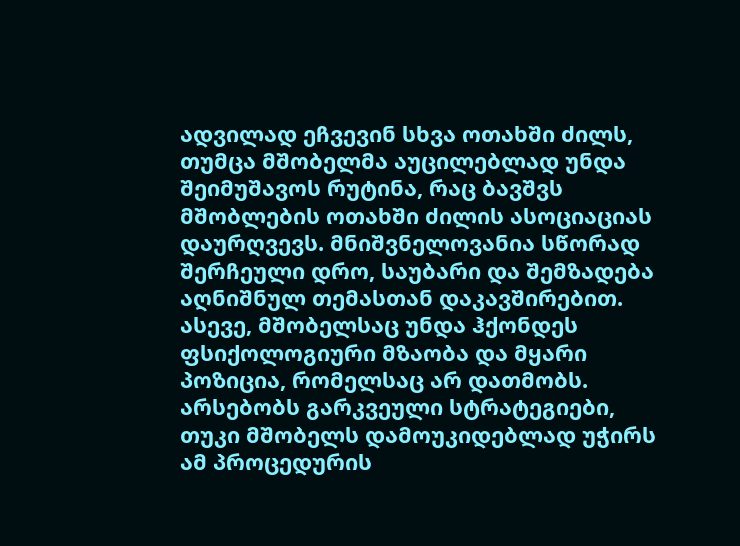ადვილად ეჩვევინ სხვა ოთახში ძილს, თუმცა მშობელმა აუცილებლად უნდა შეიმუშავოს რუტინა, რაც ბავშვს მშობლების ოთახში ძილის ასოციაციას დაურღვევს. მნიშვნელოვანია სწორად შერჩეული დრო, საუბარი და შემზადება აღნიშნულ თემასთან დაკავშირებით. ასევე, მშობელსაც უნდა ჰქონდეს ფსიქოლოგიური მზაობა და მყარი პოზიცია, რომელსაც არ დათმობს. არსებობს გარკვეული სტრატეგიები, თუკი მშობელს დამოუკიდებლად უჭირს ამ პროცედურის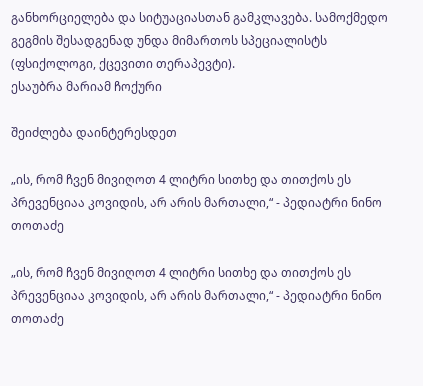განხორციელება და სიტუაციასთან გამკლავება. სამოქმედო გეგმის შესადგენად უნდა მიმართოს სპეციალისტს (ფსიქოლოგი, ქცევითი თერაპევტი).
ესაუბრა მარიამ ჩოქური

შეიძლება დაინტერესდეთ

„ის, რომ ჩვენ მივიღოთ 4 ლიტრი სითხე და თითქოს ეს პრევენციაა კოვიდის, არ არის მართალი,“ - პედიატრი ნინო თოთაძე

„ის, რომ ჩვენ მივიღოთ 4 ლიტრი სითხე და თითქოს ეს პრევენციაა კოვიდის, არ არის მართალი,“ - პედიატრი ნინო თოთაძე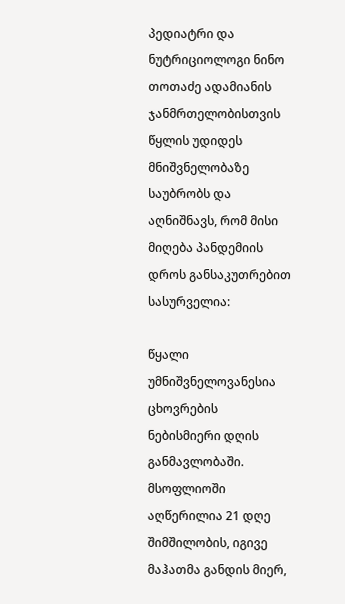პედიატრი და ნუტრიციოლოგი ნინო თოთაძე ადამიანის ჯანმრთელობისთვის წყლის უდიდეს მნიშვნელობაზე საუბრობს და აღნიშნავს, რომ მისი მიღება პანდემიის დროს განსაკუთრებით სასურველია:

წყალი უმნიშვნელოვანესია ცხოვრების ნებისმიერი დღის განმავლობაში. მსოფლიოში აღწერილია 21 დღე შიმშილობის, იგივე მაჰათმა განდის მიერ,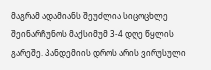მაგრამ ადამიანს შეუძლია სიცოცხლე შეინარჩუნოს მაქსიმუმ 3-4 დღე წყლის გარეშე. პანდემიის დროს არის ვირუსული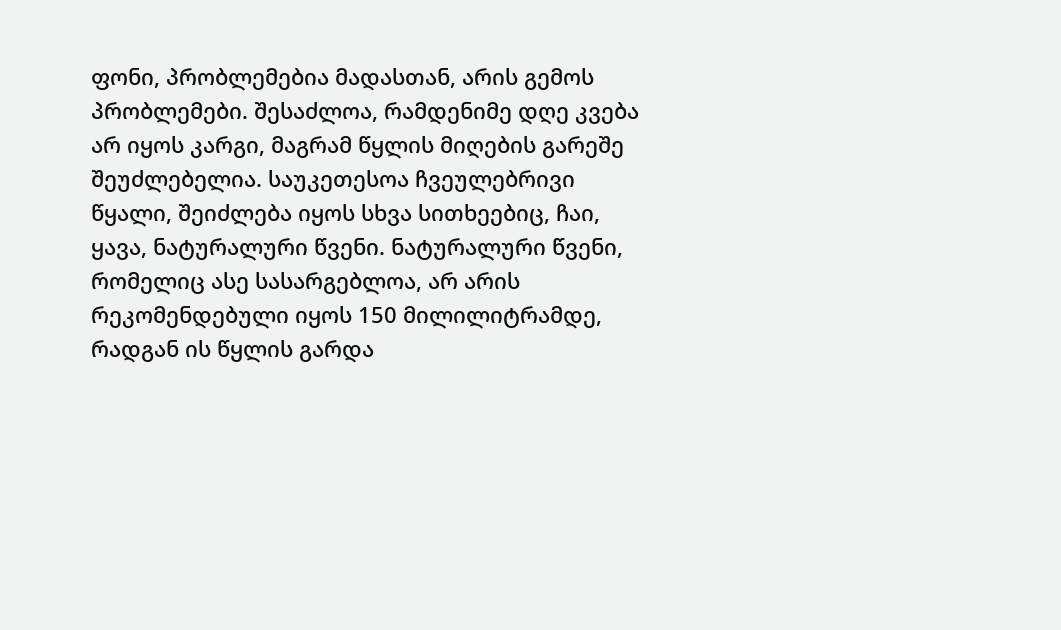ფონი, პრობლემებია მადასთან, არის გემოს პრობლემები. შესაძლოა, რამდენიმე დღე კვება არ იყოს კარგი, მაგრამ წყლის მიღების გარეშე შეუძლებელია. საუკეთესოა ჩვეულებრივი წყალი, შეიძლება იყოს სხვა სითხეებიც, ჩაი, ყავა, ნატურალური წვენი. ნატურალური წვენი, რომელიც ასე სასარგებლოა, არ არის რეკომენდებული იყოს 150 მილილიტრამდე, რადგან ის წყლის გარდა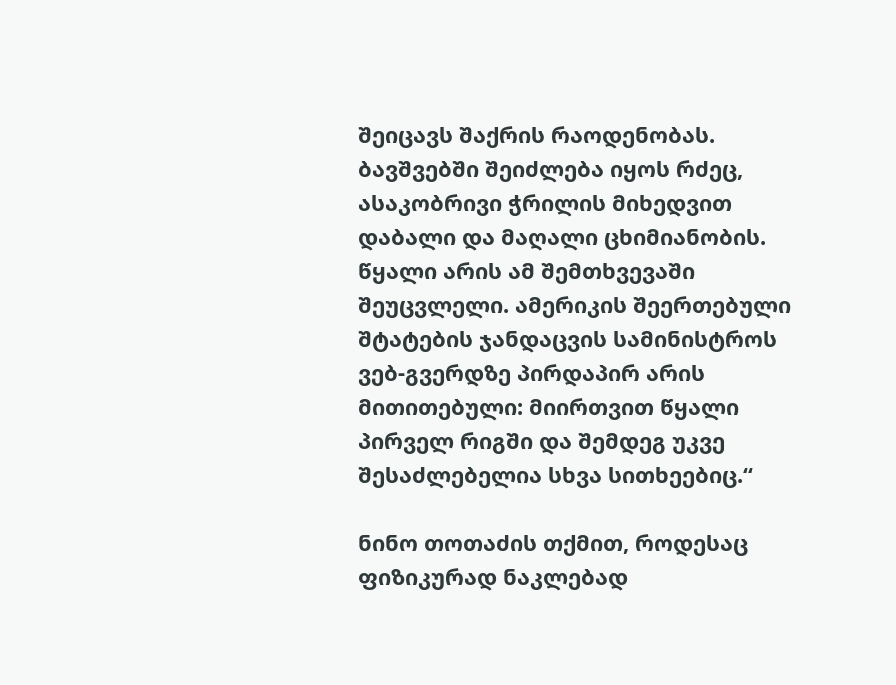შეიცავს შაქრის რაოდენობას. ბავშვებში შეიძლება იყოს რძეც, ასაკობრივი ჭრილის მიხედვით დაბალი და მაღალი ცხიმიანობის. წყალი არის ამ შემთხვევაში შეუცვლელი. ამერიკის შეერთებული შტატების ჯანდაცვის სამინისტროს ვებ-გვერდზე პირდაპირ არის მითითებული: მიირთვით წყალი პირველ რიგში და შემდეგ უკვე შესაძლებელია სხვა სითხეებიც.“

ნინო თოთაძის თქმით, როდესაც ფიზიკურად ნაკლებად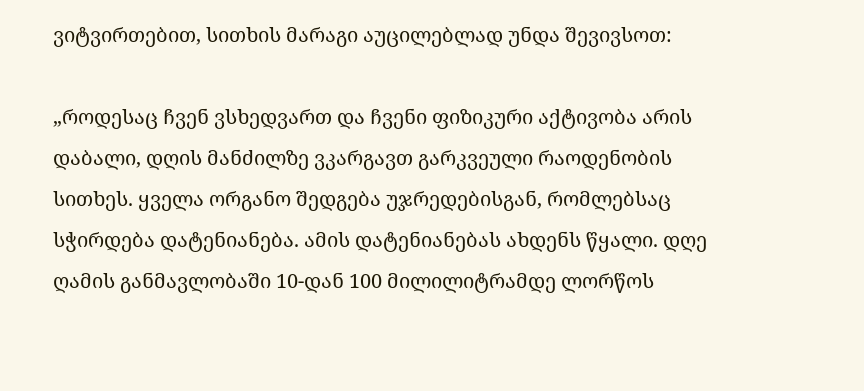ვიტვირთებით, სითხის მარაგი აუცილებლად უნდა შევივსოთ:

„როდესაც ჩვენ ვსხედვართ და ჩვენი ფიზიკური აქტივობა არის დაბალი, დღის მანძილზე ვკარგავთ გარკვეული რაოდენობის სითხეს. ყველა ორგანო შედგება უჯრედებისგან, რომლებსაც სჭირდება დატენიანება. ამის დატენიანებას ახდენს წყალი. დღე ღამის განმავლობაში 10-დან 100 მილილიტრამდე ლორწოს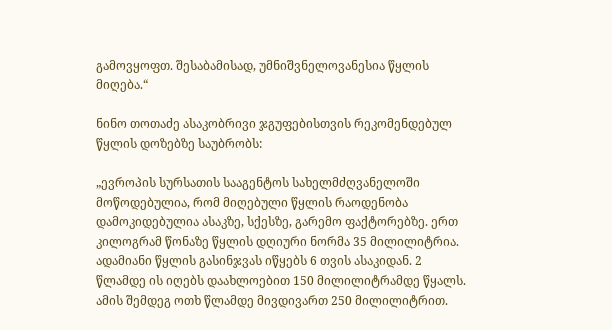გამოვყოფთ. შესაბამისად, უმნიშვნელოვანესია წყლის მიღება.“

ნინო თოთაძე ასაკობრივი ჯგუფებისთვის რეკომენდებულ წყლის დოზებზე საუბრობს:

„ევროპის სურსათის სააგენტოს სახელმძღვანელოში მოწოდებულია, რომ მიღებული წყლის რაოდენობა დამოკიდებულია ასაკზე, სქესზე, გარემო ფაქტორებზე. ერთ კილოგრამ წონაზე წყლის დღიური ნორმა 35 მილილიტრია. ადამიანი წყლის გასინჯვას იწყებს 6 თვის ასაკიდან. 2 წლამდე ის იღებს დაახლოებით 150 მილილიტრამდე წყალს. ამის შემდეგ ოთხ წლამდე მივდივართ 250 მილილიტრით.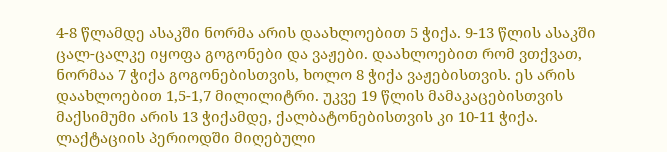4-8 წლამდე ასაკში ნორმა არის დაახლოებით 5 ჭიქა. 9-13 წლის ასაკში ცალ-ცალკე იყოფა გოგონები და ვაჟები. დაახლოებით რომ ვთქვათ, ნორმაა 7 ჭიქა გოგონებისთვის, ხოლო 8 ჭიქა ვაჟებისთვის. ეს არის დაახლოებით 1,5-1,7 მილილიტრი. უკვე 19 წლის მამაკაცებისთვის მაქსიმუმი არის 13 ჭიქამდე, ქალბატონებისთვის კი 10-11 ჭიქა. ლაქტაციის პერიოდში მიღებული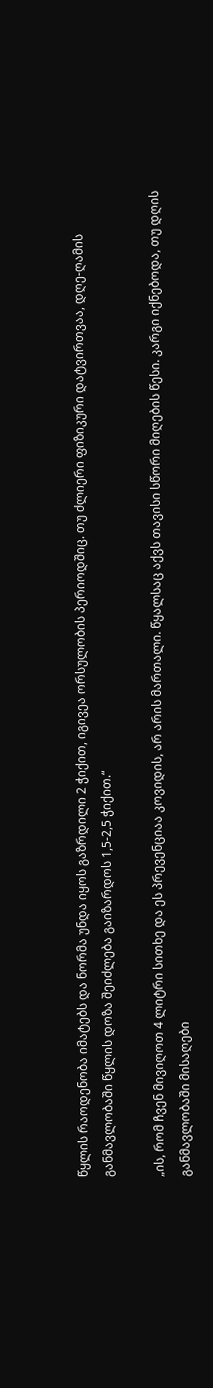წყლის რაოდენობა იმატებს და ნორმა უნდა იყოს გაზრდილი 2 ჭიქით, იგივეა ორსულობის პერიოდშიც. თუ ძლიერი ფიზიკური დატვირთვაა, დღე-ღამის განმავლობაში წყლის დოზა შეიძლება გაიზარდოს 1,5-2,5 ჭიქით.“

„ის, რომ ჩვენ მივიღოთ 4 ლიტრი სითხე და ეს პრევენციაა კოვიდის, არ არის მართალი. წყალსაც აქვს თავისი სწორი მიღების წესი. კარგი იქნებოდა, თუ დღის განმავლობაში მისაღები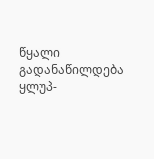წყალი გადანაწილდება ყლუპ-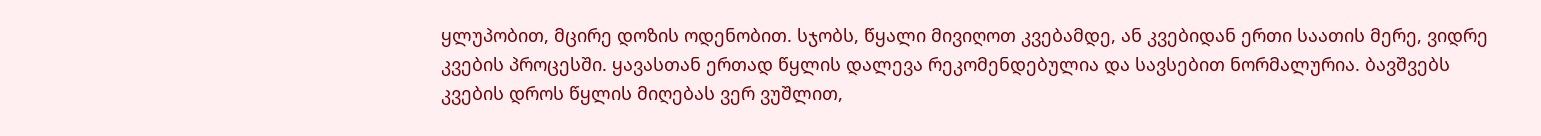ყლუპობით, მცირე დოზის ოდენობით. სჯობს, წყალი მივიღოთ კვებამდე, ან კვებიდან ერთი საათის მერე, ვიდრე კვების პროცესში. ყავასთან ერთად წყლის დალევა რეკომენდებულია და სავსებით ნორმალურია. ბავშვებს კვების დროს წყლის მიღებას ვერ ვუშლით,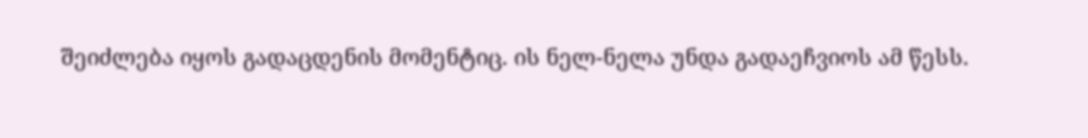შეიძლება იყოს გადაცდენის მომენტიც. ის ნელ-ნელა უნდა გადაეჩვიოს ამ წესს.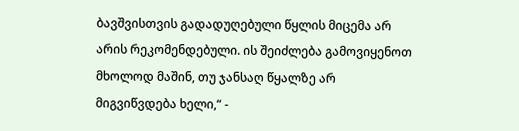ბავშვისთვის გადადუღებული წყლის მიცემა არ არის რეკომენდებული. ის შეიძლება გამოვიყენოთ მხოლოდ მაშინ, თუ ჯანსაღ წყალზე არ მიგვიწვდება ხელი,“ -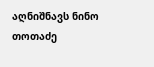აღნიშნავს ნინო თოთაძე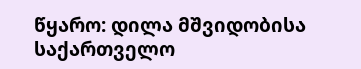წყარო: დილა მშვიდობისა საქართველო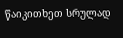წაიკითხეთ სრულად